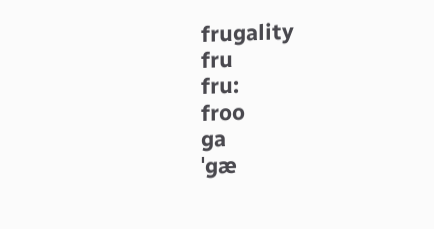frugality
fru
fru:
froo
ga
ˈgæ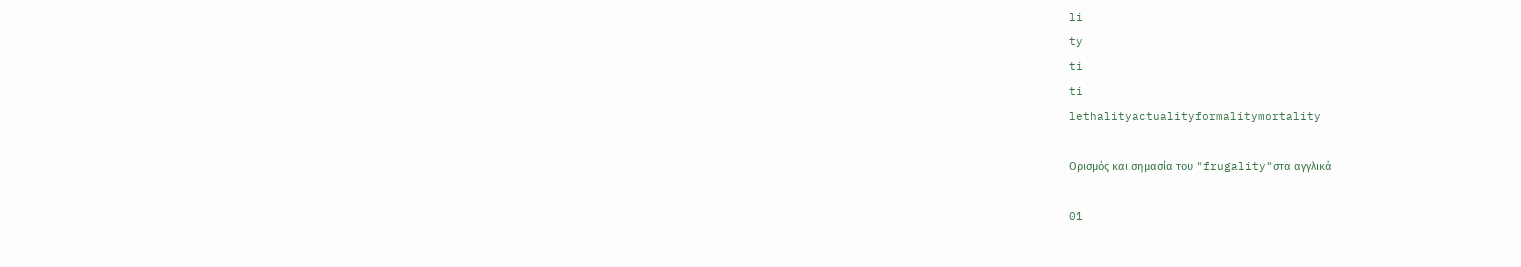li
ty
ti
ti
lethalityactualityformalitymortality

Ορισμός και σημασία του "frugality"στα αγγλικά

01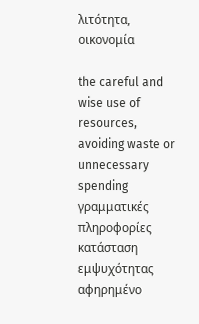λιτότητα, οικονομία

the careful and wise use of resources, avoiding waste or unnecessary spending
γραμματικές πληροφορίες
κατάσταση εμψυχότητας
αφηρημένο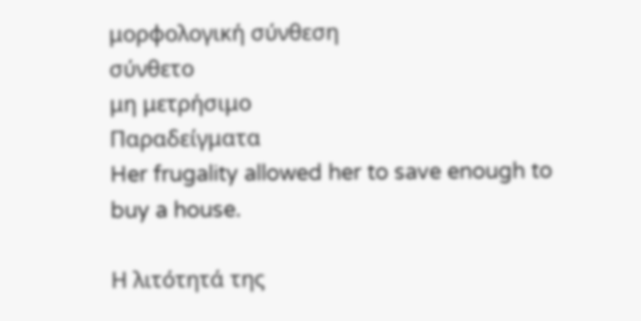μορφολογική σύνθεση
σύνθετο
μη μετρήσιμο
Παραδείγματα
Her frugality allowed her to save enough to buy a house.

Η λιτότητά της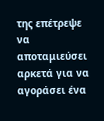της επέτρεψε να αποταμιεύσει αρκετά για να αγοράσει ένα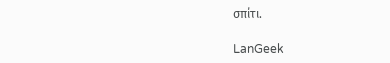σπίτι.

LanGeek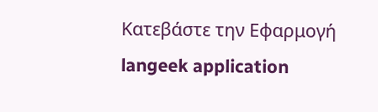Κατεβάστε την Εφαρμογή
langeek application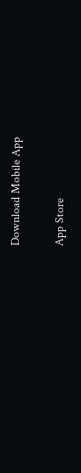Download Mobile App

App Store